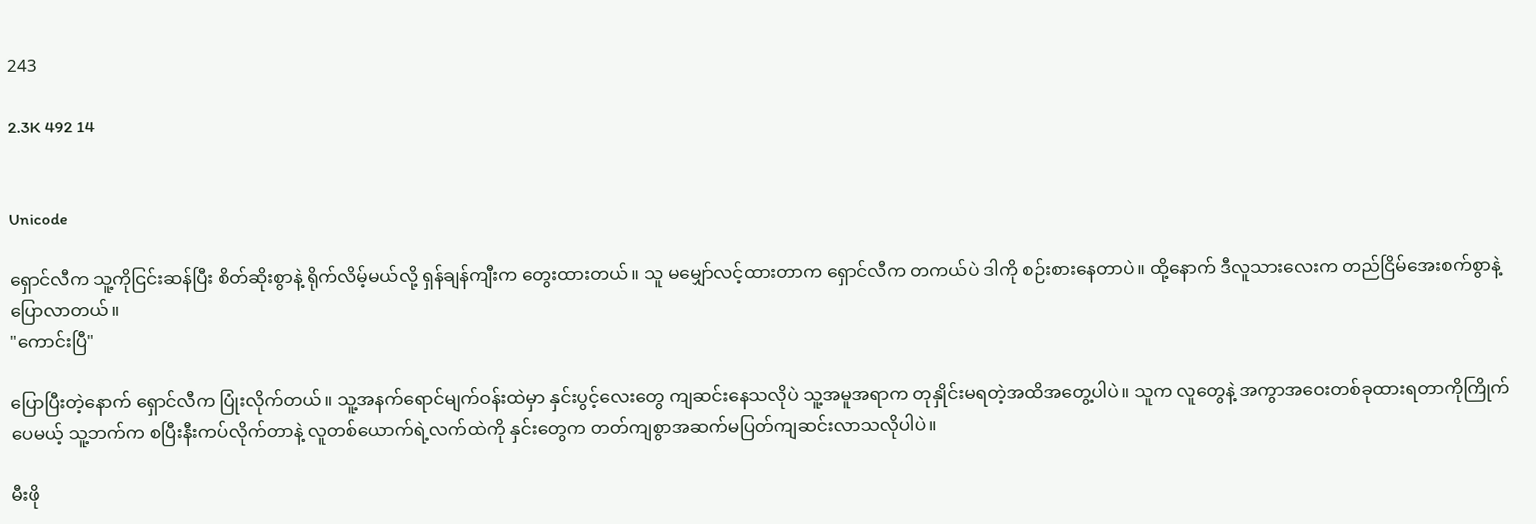243

2.3K 492 14


Unicode

ရှောင်လီက သူ့ကိုငြင်းဆန်ပြီး စိတ်ဆိုးစွာနဲ့ ရိုက်လိမ့်မယ်လို့ ရှန်ချန်ကျီးက တွေးထားတယ်။ သူ မမျှော်လင့်ထားတာက ရှောင်လီက တကယ်ပဲ ဒါကို စဉ်းစားနေတာပဲ။ ထို့နောက် ဒီလူသားလေးက တည်ငြိမ်အေးစက်စွာနဲ့ ပြောလာတယ်။
"ကောင်းပြီ"

ပြောပြီးတဲ့နောက် ရှောင်လီက ပြုံးလိုက်တယ်။ သူ့အနက်ရောင်မျက်ဝန်းထဲမှာ နှင်းပွင့်လေးတွေ ကျဆင်းနေသလိုပဲ သူ့အမူအရာက တုနှိုင်းမရတဲ့အထိအတွေ့ပါပဲ။ သူက လူတွေနဲ့ အကွာအဝေးတစ်ခုထားရတာကိုကြိုက်ပေမယ့် သူ့ဘက်က စပြီးနီးကပ်လိုက်တာနဲ့ လူတစ်ယောက်ရဲ့လက်ထဲကို နှင်းတွေက တတ်ကျစွာအဆက်မပြတ်ကျဆင်းလာသလိုပါပဲ။

မီးဖို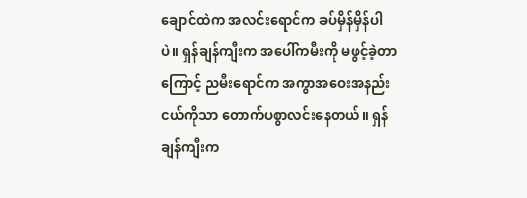ချောင်ထဲက အလင်းရောင်က ခပ်မှိန်မှိန်ပါပဲ။ ရှန်ချန်ကျီးက အပေါ်ကမီးကို မဖွင့်ခဲ့တာကြောင့် ညမီးရောင်က အကွာအဝေးအနည်းငယ်ကိုသာ တောက်ပစွာလင်းနေတယ်။ ရှန်ချန်ကျီးက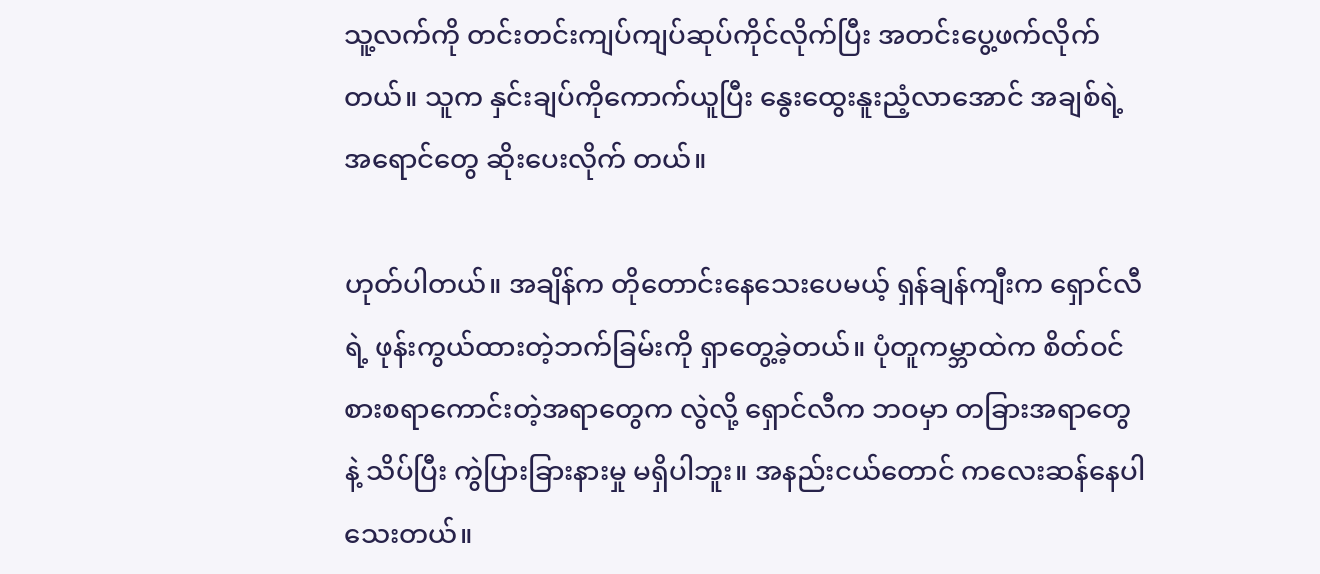သူ့လက်ကို တင်းတင်းကျပ်ကျပ်ဆုပ်ကိုင်လိုက်ပြီး အတင်းပွေ့ဖက်လိုက်တယ်။ သူက နှင်းချပ်ကိုကောက်ယူပြီး နွေးထွေးနူးညံ့လာအောင် အချစ်ရဲ့အရောင်တွေ ဆိုးပေးလိုက် တယ်။

ဟုတ်ပါတယ်။ အချိန်က တိုတောင်းနေသေးပေမယ့် ရှန်ချန်ကျီးက ရှောင်လီရဲ့ ဖုန်းကွယ်ထားတဲ့ဘက်ခြမ်းကို ရှာတွေ့ခဲ့တယ်။ ပုံတူကမ္ဘာထဲက စိတ်ဝင်စားစရာကောင်းတဲ့အရာတွေက လွဲလို့ ရှောင်လီက ဘဝမှာ တခြားအရာတွေနဲ့ သိပ်ပြီး ကွဲပြားခြားနားမှု မရှိပါဘူး။ အနည်းငယ်တောင် ကလေးဆန်နေပါသေးတယ်။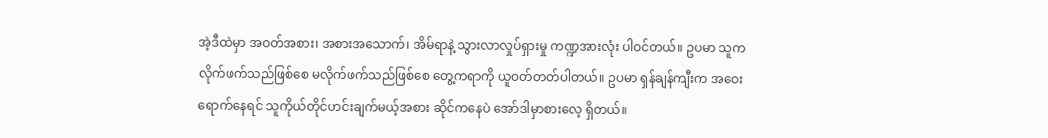အဲ့ဒီထဲမှာ အဝတ်အစား၊ အစားအသောက်၊ အိမ်ရာနဲ့ သွားလာလှုပ်ရှားမှု ကဏ္ဍအားလုံး ပါဝင်တယ်။ ဥပမာ သူက လိုက်ဖက်သည်ဖြစ်စေ မလိုက်ဖက်သည်ဖြစ်စေ တွေ့ကရာကို ယူဝတ်တတ်ပါတယ်။ ဥပမာ ရှန်ချန်ကျီးက အဝေးရောက်နေရင် သူကိုယ်တိုင်ဟင်းချက်မယ့်အစား ဆိုင်ကနေပဲ အော်ဒါမှာစားလေ့ ရှိတယ်။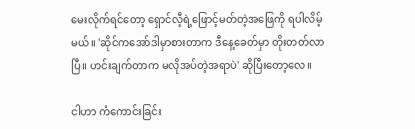မေးလိုက်ရင်တော့ ရှောင်လီ့ရဲ့ဖြောင့်မတ်တဲ့အဖြေကို ရပါလိမ့်မယ်။ 'ဆိုင်ကအော်ဒါမှာစားတာက ဒီနေ့ခေတ်မှာ တိုးတတ်လာပြီ။ ဟင်းချက်တာက မလိုအပ်တဲ့အရာပဲ' ဆိုပြီးတော့လေ။

ငါဟာ ကံကောင်းခြင်း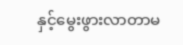နှင့်မွေးဖွားလာတာမ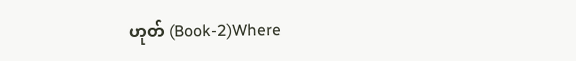ဟုတ် (Book-2)Where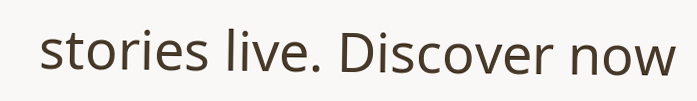stories live. Discover now